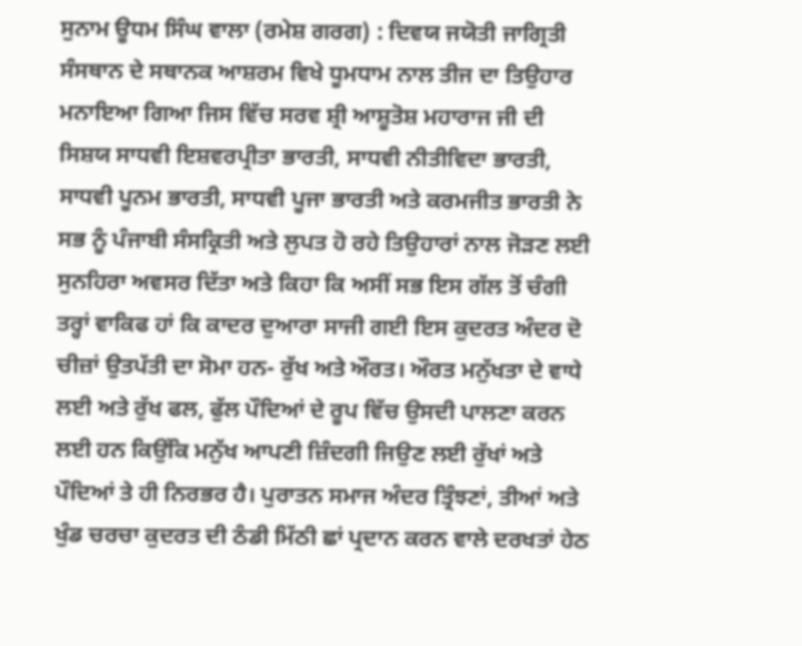ਸੁਨਾਮ ਊਧਮ ਸਿੰਘ ਵਾਲਾ (ਰਮੇਸ਼ ਗਰਗ) : ਦਿਵਯ ਜਯੋਤੀ ਜਾਗ੍ਰਿਤੀ ਸੰਸਥਾਨ ਦੇ ਸਥਾਨਕ ਆਸ਼ਰਮ ਵਿਖੇ ਧੂਮਧਾਮ ਨਾਲ ਤੀਜ ਦਾ ਤਿਉਹਾਰ ਮਨਾਇਆ ਗਿਆ ਜਿਸ ਵਿੱਚ ਸਰਵ ਸ਼੍ਰੀ ਆਸ਼ੂਤੋਸ਼ ਮਹਾਰਾਜ ਜੀ ਦੀ ਸਿਸ਼ਯ ਸਾਧਵੀ ਇਸ਼ਵਰਪ੍ਰੀਤਾ ਭਾਰਤੀ, ਸਾਧਵੀ ਨੀਤੀਵਿਦਾ ਭਾਰਤੀ, ਸਾਧਵੀ ਪੂਨਮ ਭਾਰਤੀ, ਸਾਧਵੀ ਪੂਜਾ ਭਾਰਤੀ ਅਤੇ ਕਰਮਜੀਤ ਭਾਰਤੀ ਨੇ ਸਭ ਨੂੰ ਪੰਜਾਬੀ ਸੰਸਕ੍ਰਿਤੀ ਅਤੇ ਲੁਪਤ ਹੋ ਰਹੇ ਤਿਉਹਾਰਾਂ ਨਾਲ ਜੋੜਣ ਲਈ ਸੁਨਹਿਰਾ ਅਵਸਰ ਦਿੱਤਾ ਅਤੇ ਕਿਹਾ ਕਿ ਅਸੀਂ ਸਭ ਇਸ ਗੱਲ ਤੋਂ ਚੰਗੀ ਤਰ੍ਹਾਂ ਵਾਕਿਫ ਹਾਂ ਕਿ ਕਾਦਰ ਦੁਆਰਾ ਸਾਜੀ ਗਈ ਇਸ ਕੁਦਰਤ ਅੰਦਰ ਦੋ ਚੀਜ਼ਾਂ ਉਤਪੱਤੀ ਦਾ ਸੋਮਾ ਹਨ- ਰੁੱਖ ਅਤੇ ਔਰਤ। ਔਰਤ ਮਨੁੱਖਤਾ ਦੇ ਵਾਧੇ ਲਈ ਅਤੇ ਰੁੱਖ ਫਲ, ਫੁੱਲ ਪੌਦਿਆਂ ਦੇ ਰੂਪ ਵਿੱਚ ਉਸਦੀ ਪਾਲਣਾ ਕਰਨ ਲਈ ਹਨ ਕਿਉਂਕਿ ਮਨੁੱਖ ਆਪਣੀ ਜ਼ਿੰਦਗੀ ਜਿਉਣ ਲਈ ਰੁੱਖਾਂ ਅਤੇ ਪੌਦਿਆਂ ਤੇ ਹੀ ਨਿਰਭਰ ਹੈ। ਪੁਰਾਤਨ ਸਮਾਜ ਅੰਦਰ ਤ੍ਰਿੰਝਣਾਂ, ਤੀਆਂ ਅਤੇ ਖੁੰਡ ਚਰਚਾ ਕੁਦਰਤ ਦੀ ਠੰਡੀ ਮਿੱਠੀ ਛਾਂ ਪ੍ਰਦਾਨ ਕਰਨ ਵਾਲੇ ਦਰਖਤਾਂ ਹੇਠ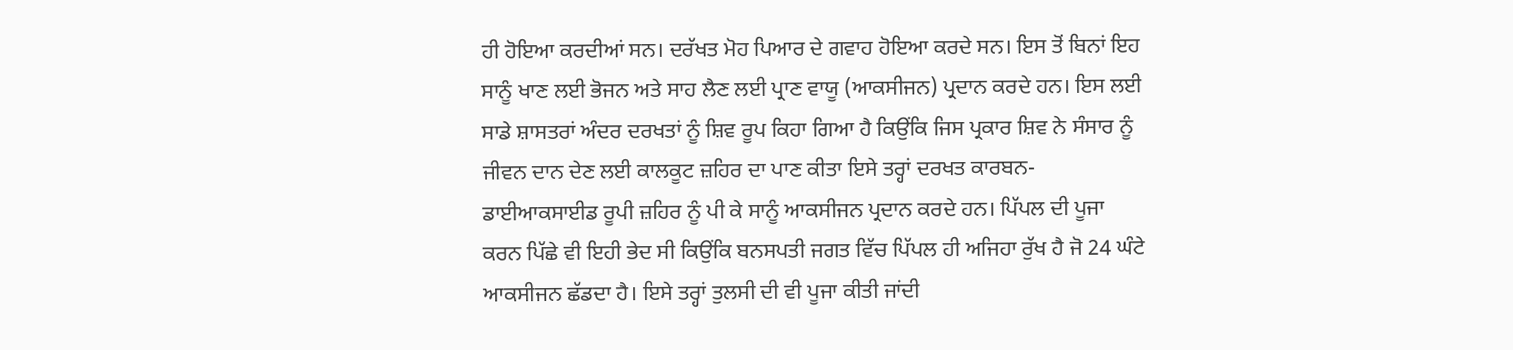ਹੀ ਹੋਇਆ ਕਰਦੀਆਂ ਸਨ। ਦਰੱਖਤ ਮੋਹ ਪਿਆਰ ਦੇ ਗਵਾਹ ਹੋਇਆ ਕਰਦੇ ਸਨ। ਇਸ ਤੋਂ ਬਿਨਾਂ ਇਹ ਸਾਨੂੰ ਖਾਣ ਲਈ ਭੋਜਨ ਅਤੇ ਸਾਹ ਲੈਣ ਲਈ ਪ੍ਰਾਣ ਵਾਯੂ (ਆਕਸੀਜਨ) ਪ੍ਰਦਾਨ ਕਰਦੇ ਹਨ। ਇਸ ਲਈ ਸਾਡੇ ਸ਼ਾਸਤਰਾਂ ਅੰਦਰ ਦਰਖਤਾਂ ਨੂੰ ਸ਼ਿਵ ਰੂਪ ਕਿਹਾ ਗਿਆ ਹੈ ਕਿਉਂਕਿ ਜਿਸ ਪ੍ਰਕਾਰ ਸ਼ਿਵ ਨੇ ਸੰਸਾਰ ਨੂੰ ਜੀਵਨ ਦਾਨ ਦੇਣ ਲਈ ਕਾਲਕੂਟ ਜ਼ਹਿਰ ਦਾ ਪਾਣ ਕੀਤਾ ਇਸੇ ਤਰ੍ਹਾਂ ਦਰਖਤ ਕਾਰਬਨ- ਡਾਈਆਕਸਾਈਡ ਰੂਪੀ ਜ਼ਹਿਰ ਨੂੰ ਪੀ ਕੇ ਸਾਨੂੰ ਆਕਸੀਜਨ ਪ੍ਰਦਾਨ ਕਰਦੇ ਹਨ। ਪਿੱਪਲ ਦੀ ਪੂਜਾ ਕਰਨ ਪਿੱਛੇ ਵੀ ਇਹੀ ਭੇਦ ਸੀ ਕਿਉਂਕਿ ਬਨਸਪਤੀ ਜਗਤ ਵਿੱਚ ਪਿੱਪਲ ਹੀ ਅਜਿਹਾ ਰੁੱਖ ਹੈ ਜੋ 24 ਘੰਟੇ ਆਕਸੀਜਨ ਛੱਡਦਾ ਹੈ। ਇਸੇ ਤਰ੍ਹਾਂ ਤੁਲਸੀ ਦੀ ਵੀ ਪੂਜਾ ਕੀਤੀ ਜਾਂਦੀ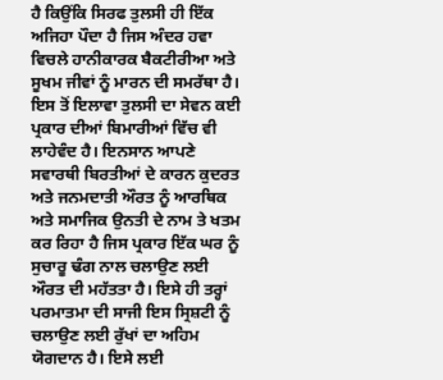ਹੈ ਕਿਉਂਕਿ ਸਿਰਫ ਤੁਲਸੀ ਹੀ ਇੱਕ ਅਜਿਹਾ ਪੌਦਾ ਹੈ ਜਿਸ ਅੰਦਰ ਹਵਾ ਵਿਚਲੇ ਹਾਨੀਕਾਰਕ ਬੈਕਟੀਰੀਆ ਅਤੇ ਸੂਖਮ ਜੀਵਾਂ ਨੂੰ ਮਾਰਨ ਦੀ ਸਮਰੱਥਾ ਹੈ। ਇਸ ਤੋਂ ਇਲਾਵਾ ਤੁਲਸੀ ਦਾ ਸੇਵਨ ਕਈ ਪ੍ਰਕਾਰ ਦੀਆਂ ਬਿਮਾਰੀਆਂ ਵਿੱਚ ਵੀ ਲਾਹੇਵੰਦ ਹੈ। ਇਨਸਾਨ ਆਪਣੇ ਸਵਾਰਥੀ ਬਿਰਤੀਆਂ ਦੇ ਕਾਰਨ ਕੁਦਰਤ ਅਤੇ ਜਨਮਦਾਤੀ ਔਰਤ ਨੂੰ ਆਰਥਿਕ ਅਤੇ ਸਮਾਜਿਕ ਉਨਤੀ ਦੇ ਨਾਮ ਤੇ ਖਤਮ ਕਰ ਰਿਹਾ ਹੈ ਜਿਸ ਪ੍ਰਕਾਰ ਇੱਕ ਘਰ ਨੂੰ ਸੁਚਾਰੂ ਢੰਗ ਨਾਲ ਚਲਾਉਣ ਲਈ ਔਰਤ ਦੀ ਮਹੱਤਤਾ ਹੈ। ਇਸੇ ਹੀ ਤਰ੍ਹਾਂ ਪਰਮਾਤਮਾ ਦੀ ਸਾਜੀ ਇਸ ਸ੍ਰਿਸ਼ਟੀ ਨੂੰ ਚਲਾਉਣ ਲਈ ਰੁੱਖਾਂ ਦਾ ਅਹਿਮ ਯੋਗਦਾਨ ਹੈ। ਇਸੇ ਲਈ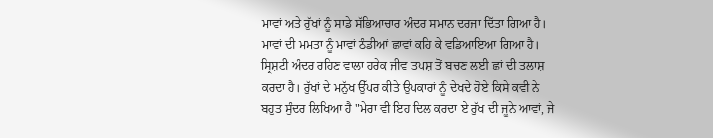ਮਾਵਾਂ ਅਤੇ ਰੁੱਖਾਂ ਨੂੰ ਸਾਡੇ ਸੱਭਿਆਚਾਰ ਅੰਦਰ ਸਮਾਨ ਦਰਜਾ ਦਿੱਤਾ ਗਿਆ ਹੈ। ਮਾਵਾਂ ਦੀ ਮਮਤਾ ਨੂੰ ਮਾਵਾਂ ਠੰਡੀਆਂ ਛਾਵਾਂ ਕਹਿ ਕੇ ਵਡਿਆਇਆ ਗਿਆ ਹੈ। ਸ੍ਰਿਸ਼ਟੀ ਅੰਦਰ ਰਹਿਣ ਵਾਲਾ ਹਰੇਕ ਜੀਵ ਤਪਸ਼ ਤੋਂ ਬਚਣ ਲਈ ਛਾਂ ਦੀ ਤਲਾਸ਼ ਕਰਦਾ ਹੈ। ਰੁੱਖਾਂ ਦੇ ਮਨੁੱਖ ਉੱਪਰ ਕੀਤੇ ਉਪਕਾਰਾਂ ਨੂੰ ਦੇਖਦੇ ਹੋਏ ਕਿਸੇ ਕਵੀ ਨੇ ਬਹੁਤ ਸੁੰਦਰ ਲਿਖਿਆ ਹੈ "ਮੇਰਾ ਵੀ ਇਹ ਦਿਲ ਕਰਦਾ ਏ ਰੁੱਖ ਦੀ ਜੂਨੇ ਆਵਾਂ, ਜੇ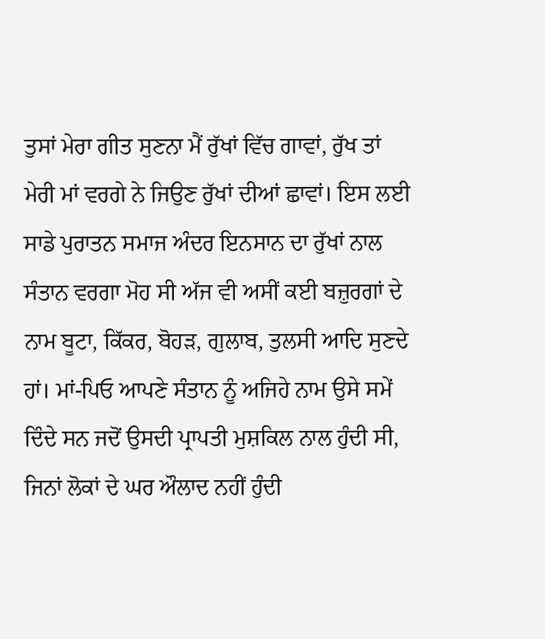ਤੁਸਾਂ ਮੇਰਾ ਗੀਤ ਸੁਣਨਾ ਮੈਂ ਰੁੱਖਾਂ ਵਿੱਚ ਗਾਵਾਂ, ਰੁੱਖ ਤਾਂ ਮੇਰੀ ਮਾਂ ਵਰਗੇ ਨੇ ਜਿਉਣ ਰੁੱਖਾਂ ਦੀਆਂ ਛਾਵਾਂ। ਇਸ ਲਈ ਸਾਡੇ ਪੁਰਾਤਨ ਸਮਾਜ ਅੰਦਰ ਇਨਸਾਨ ਦਾ ਰੁੱਖਾਂ ਨਾਲ ਸੰਤਾਨ ਵਰਗਾ ਮੋਹ ਸੀ ਅੱਜ ਵੀ ਅਸੀਂ ਕਈ ਬਜ਼ੁਰਗਾਂ ਦੇ ਨਾਮ ਬੂਟਾ, ਕਿੱਕਰ, ਬੋਹੜ, ਗੁਲਾਬ, ਤੁਲਸੀ ਆਦਿ ਸੁਣਦੇ ਹਾਂ। ਮਾਂ-ਪਿਓ ਆਪਣੇ ਸੰਤਾਨ ਨੂੰ ਅਜਿਹੇ ਨਾਮ ਉਸੇ ਸਮੇਂ ਦਿੰਦੇ ਸਨ ਜਦੋਂ ਉਸਦੀ ਪ੍ਰਾਪਤੀ ਮੁਸ਼ਕਿਲ ਨਾਲ ਹੁੰਦੀ ਸੀ, ਜਿਨਾਂ ਲੋਕਾਂ ਦੇ ਘਰ ਔਲਾਦ ਨਹੀਂ ਹੁੰਦੀ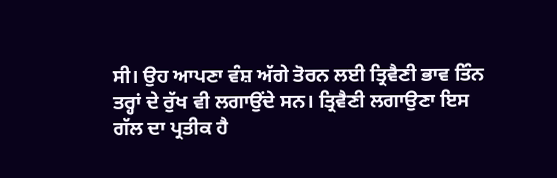ਸੀ। ਉਹ ਆਪਣਾ ਵੰਸ਼ ਅੱਗੇ ਤੋਰਨ ਲਈ ਤ੍ਰਿਵੈਣੀ ਭਾਵ ਤਿੰਨ ਤਰ੍ਹਾਂ ਦੇ ਰੁੱਖ ਵੀ ਲਗਾਉਂਦੇ ਸਨ। ਤ੍ਰਿਵੈਣੀ ਲਗਾਉਣਾ ਇਸ ਗੱਲ ਦਾ ਪ੍ਰਤੀਕ ਹੈ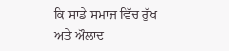ਕਿ ਸਾਡੇ ਸਮਾਜ ਵਿੱਚ ਰੁੱਖ ਅਤੇ ਔਲਾਦ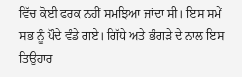ਵਿੱਚ ਕੋਈ ਫਰਕ ਨਹੀਂ ਸਮਝਿਆ ਜਾਂਦਾ ਸੀ। ਇਸ ਸਮੇਂ ਸਭ ਨੂੰ ਪੌਦੇ ਵੰਡੇ ਗਏ। ਗਿੱਧੇ ਅਤੇ ਭੰਗੜੇ ਦੇ ਨਾਲ ਇਸ ਤਿਉਹਾਰ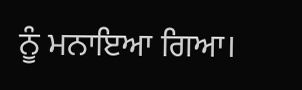ਨੂੰ ਮਨਾਇਆ ਗਿਆ।